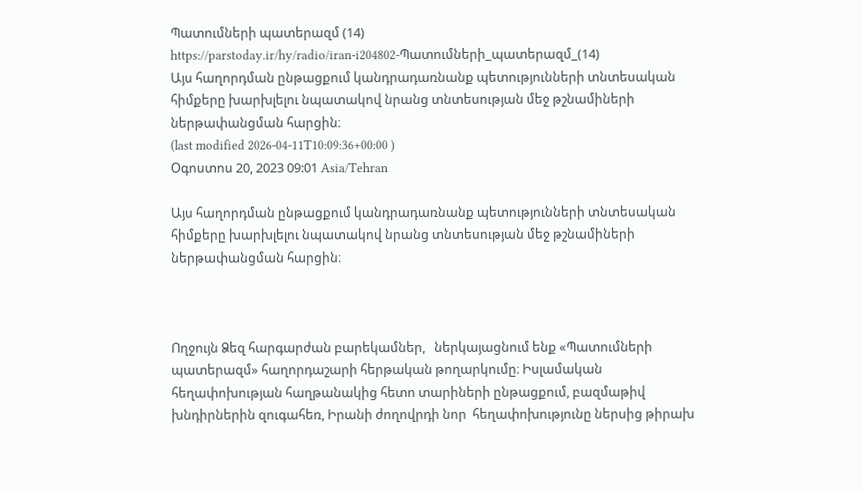Պատումների պատերազմ (14)
https://parstoday.ir/hy/radio/iran-i204802-Պատումների_պատերազմ_(14)
Այս հաղորդման ընթացքում կանդրադառնանք պետությունների տնտեսական հիմքերը խարխլելու նպատակով նրանց տնտեսության մեջ թշնամիների ներթափանցման հարցին։
(last modified 2026-04-11T10:09:36+00:00 )
Օգոստոս 20, 2023 09:01 Asia/Tehran

Այս հաղորդման ընթացքում կանդրադառնանք պետությունների տնտեսական հիմքերը խարխլելու նպատակով նրանց տնտեսության մեջ թշնամիների ներթափանցման հարցին։



Ողջույն Ձեզ հարգարժան բարեկամներ,   ներկայացնում ենք «Պատումների պատերազմ» հաղորդաշարի հերթական թողարկումը։ Իսլամական հեղափոխության հաղթանակից հետո տարիների ընթացքում, բազմաթիվ խնդիրներին զուգահեռ, Իրանի ժողովրդի նոր  հեղափոխությունը ներսից թիրախ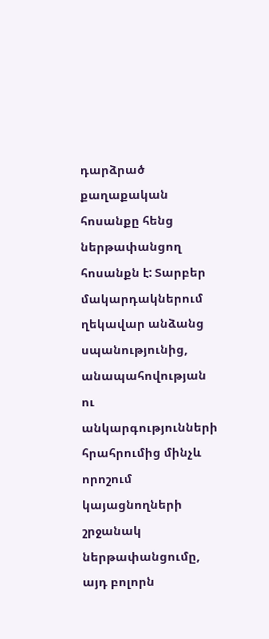դարձրած քաղաքական հոսանքը հենց ներթափանցող հոսանքն է: Տարբեր մակարդակներում ղեկավար անձանց  սպանությունից, անապահովության ու անկարգությունների հրահրումից մինչև որոշում կայացնողների շրջանակ ներթափանցումը, այդ բոլորն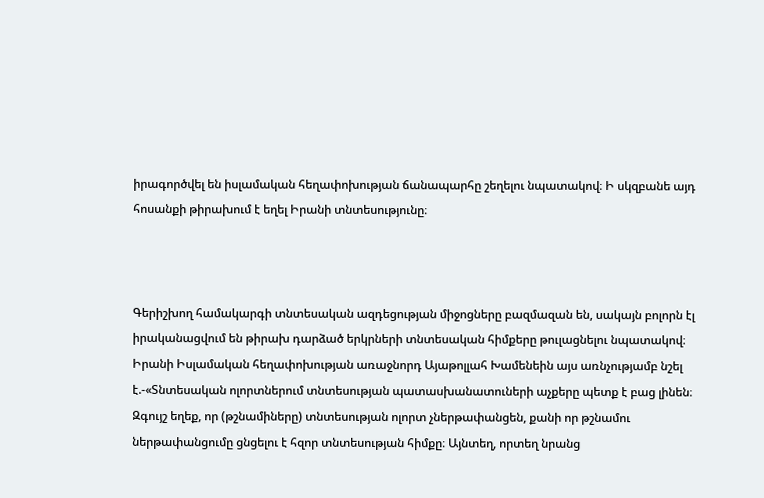իրագործվել են իսլամական հեղափոխության ճանապարհը շեղելու նպատակով։ Ի սկզբանե այդ հոսանքի թիրախում է եղել Իրանի տնտեսությունը։



Գերիշխող համակարգի տնտեսական ազդեցության միջոցները բազմազան են, սակայն բոլորն էլ իրականացվում են թիրախ դարձած երկրների տնտեսական հիմքերը թուլացնելու նպատակով։ Իրանի Իսլամական հեղափոխության առաջնորդ Այաթոլլահ Խամենեին այս առնչությամբ նշել է.-«Տնտեսական ոլորտներում տնտեսության պատասխանատուների աչքերը պետք է բաց լինեն։ Զգույշ եղեք, որ (թշնամիները) տնտեսության ոլորտ չներթափանցեն, քանի որ թշնամու ներթափանցումը ցնցելու է հզոր տնտեսության հիմքը։ Այնտեղ, որտեղ նրանց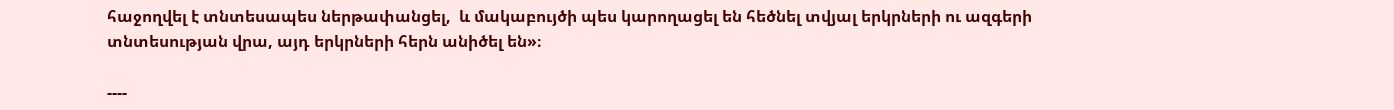հաջողվել է տնտեսապես ներթափանցել,  և մակաբույծի պես կարողացել են հեծնել տվյալ երկրների ու ազգերի տնտեսության վրա, այդ երկրների հերն անիծել են»։

----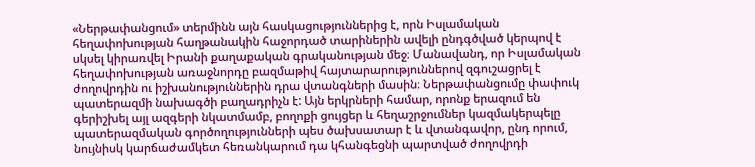«Ներթափանցում» տերմինն այն հասկացություններից է, որն Իսլամական հեղափոխության հաղթանակին հաջորդած տարիներին ավելի ընդգծված կերպով է սկսել կիրառվել Իրանի քաղաքական գրականության մեջ։ Մանավանդ, որ Իսլամական հեղափոխության առաջնորդը բազմաթիվ հայտարարություններով զգուշացրել է ժողովրդին ու իշխանություններին դրա վտանգների մասին։ Ներթափանցումը փափուկ պատերազմի նախագծի բաղադրիչն է: Այն երկրների համար, որոնք երազում են գերիշխել այլ ազգերի նկատմամբ, բողոքի ցույցեր և հեղաշրջումներ կազմակերպելը  պատերազմական գործողությունների պես ծախսատար է և վտանգավոր, ընդ որում, նույնիսկ կարճաժամկետ հեռանկարում դա կհանգեցնի պարտված ժողովրդի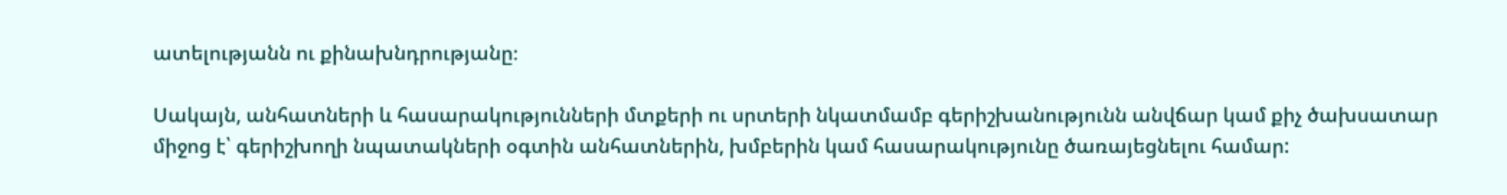ատելությանն ու քինախնդրությանը։

Սակայն, անհատների և հասարակությունների մտքերի ու սրտերի նկատմամբ գերիշխանությունն անվճար կամ քիչ ծախսատար միջոց է՝ գերիշխողի նպատակների օգտին անհատներին, խմբերին կամ հասարակությունը ծառայեցնելու համար: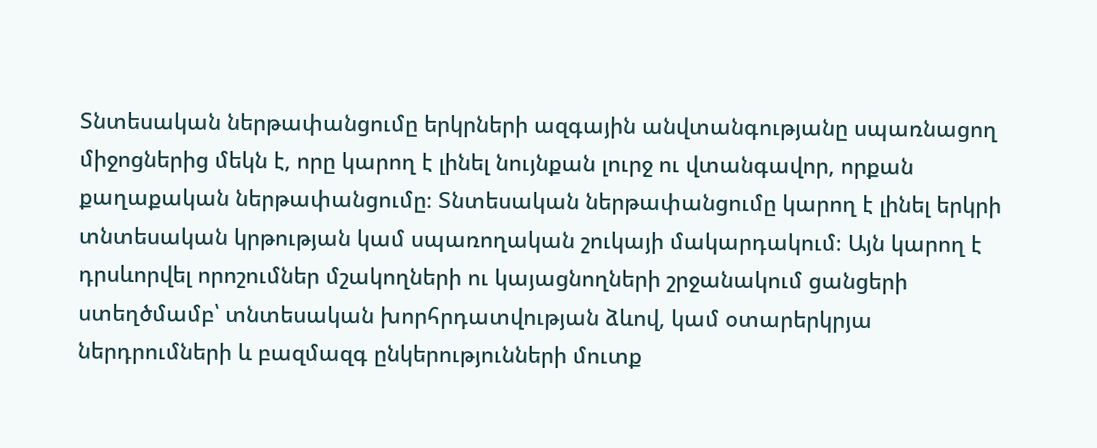Տնտեսական ներթափանցումը երկրների ազգային անվտանգությանը սպառնացող միջոցներից մեկն է, որը կարող է լինել նույնքան լուրջ ու վտանգավոր, որքան քաղաքական ներթափանցումը։ Տնտեսական ներթափանցումը կարող է լինել երկրի տնտեսական կրթության կամ սպառողական շուկայի մակարդակում։ Այն կարող է դրսևորվել որոշումներ մշակողների ու կայացնողների շրջանակում ցանցերի ստեղծմամբ՝ տնտեսական խորհրդատվության ձևով, կամ օտարերկրյա ներդրումների և բազմազգ ընկերությունների մուտք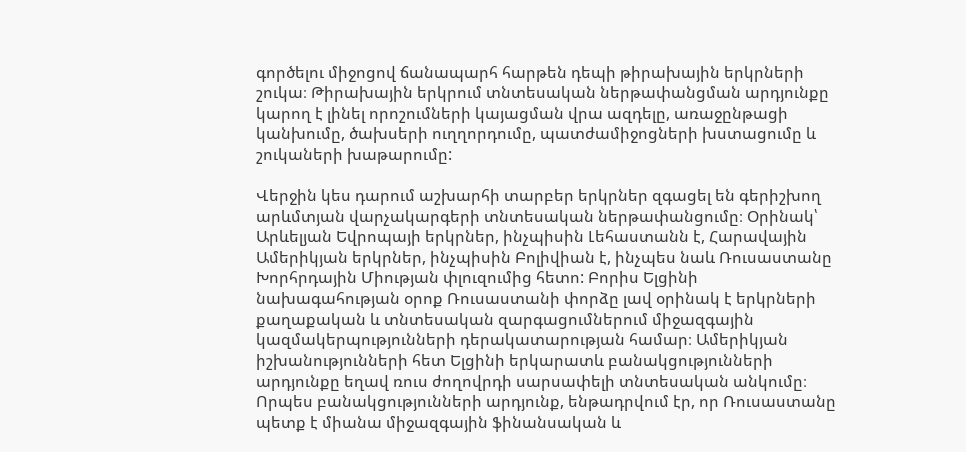գործելու միջոցով ճանապարհ հարթեն դեպի թիրախային երկրների շուկա։ Թիրախային երկրում տնտեսական ներթափանցման արդյունքը կարող է լինել որոշումների կայացման վրա ազդելը, առաջընթացի կանխումը, ծախսերի ուղղորդումը, պատժամիջոցների խստացումը և շուկաների խաթարումը:

Վերջին կես դարում աշխարհի տարբեր երկրներ զգացել են գերիշխող արևմտյան վարչակարգերի տնտեսական ներթափանցումը։ Օրինակ՝ Արևելյան Եվրոպայի երկրներ, ինչպիսին Լեհաստանն է, Հարավային Ամերիկյան երկրներ, ինչպիսին Բոլիվիան է, ինչպես նաև Ռուսաստանը Խորհրդային Միության փլուզումից հետո: Բորիս Ելցինի նախագահության օրոք Ռուսաստանի փորձը լավ օրինակ է երկրների քաղաքական և տնտեսական զարգացումներում միջազգային կազմակերպությունների դերակատարության համար։ Ամերիկյան իշխանությունների հետ Ելցինի երկարատև բանակցությունների արդյունքը եղավ ռուս ժողովրդի սարսափելի տնտեսական անկումը։ Որպես բանակցությունների արդյունք, ենթադրվում էր, որ Ռուսաստանը պետք է միանա միջազգային ֆինանսական և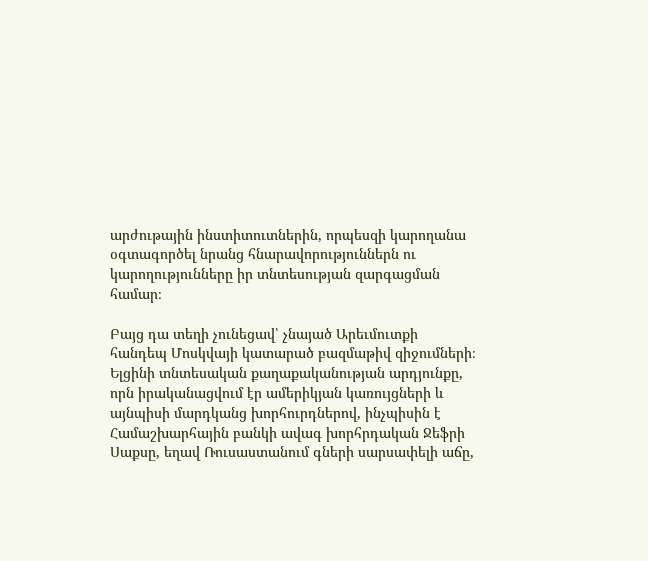արժութային ինստիտուտներին, որպեսզի կարողանա օգտագործել նրանց հնարավորություններն ու կարողությունները իր տնտեսության զարգացման համար։

Բայց դա տեղի չունեցավ՝ չնայած Արեւմուտքի հանդեպ Մոսկվայի կատարած բազմաթիվ զիջումների։ Ելցինի տնտեսական քաղաքականության արդյունքը, որն իրականացվում էր ամերիկյան կառույցների և այնպիսի մարդկանց խորհուրդներով, ինչպիսին է Համաշխարհային բանկի ավագ խորհրդական Ջեֆրի Սաքսը, եղավ Ռուսաստանում գների սարսափելի աճը,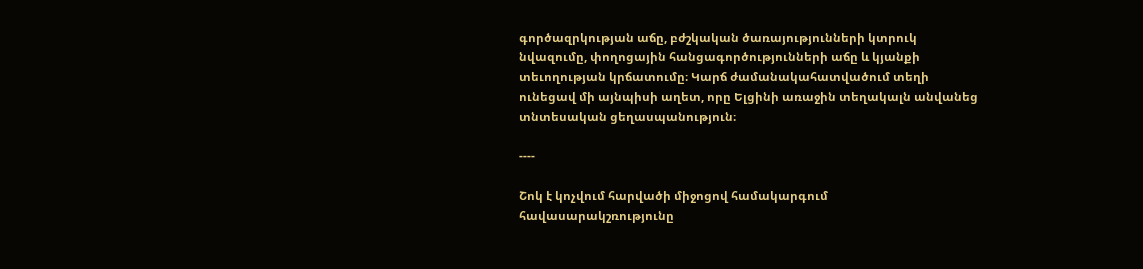գործազրկության աճը, բժշկական ծառայությունների կտրուկ նվազումը, փողոցային հանցագործությունների աճը և կյանքի տեւողության կրճատումը։ Կարճ ժամանակահատվածում տեղի ունեցավ մի այնպիսի աղետ, որը Ելցինի առաջին տեղակալն անվանեց տնտեսական ցեղասպանություն։

----

Շոկ է կոչվում հարվածի միջոցով համակարգում հավասարակշռությունը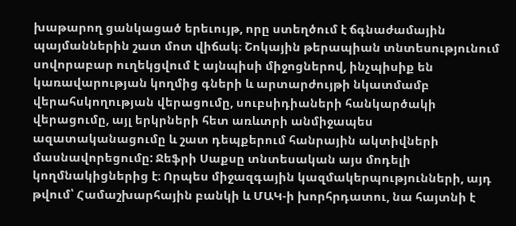խաթարող ցանկացած երեւույթ, որը ստեղծում է ճգնաժամային պայմաններին շատ մոտ վիճակ։ Շոկային թերապիան տնտեսությունում սովորաբար ուղեկցվում է այնպիսի միջոցներով, ինչպիսիք են կառավարության կողմից գների և արտարժույթի նկատմամբ վերահսկողության վերացումը, սուբսիդիաների հանկարծակի վերացումը, այլ երկրների հետ առևտրի անմիջապես ազատականացումը և շատ դեպքերում հանրային ակտիվների մասնավորեցումը: Ջեֆրի Սաքսը տնտեսական այս մոդելի կողմնակիցներից է։ Որպես միջազգային կազմակերպությունների, այդ թվում՝ Համաշխարհային բանկի և ՄԱԿ-ի խորհրդատու, նա հայտնի է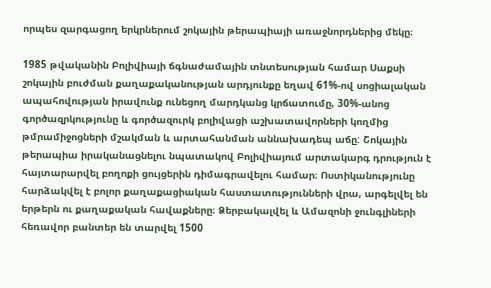որպես զարգացող երկրներում շոկային թերապիայի առաջնորդներից մեկը։

1985 թվականին Բոլիվիայի ճգնաժամային տնտեսության համար Սաքսի շոկային բուժման քաղաքականության արդյունքը եղավ 61%-ով սոցիալական ապահովության իրավունք ունեցող մարդկանց կրճատումը, 30%-անոց գործազրկությունը և գործազուրկ բոլիվացի աշխատավորների կողմից թմրամիջոցների մշակման և արտահանման աննախադեպ աճը: Շոկային թերապիա իրականացնելու նպատակով Բոլիվիայում արտակարգ դրություն է հայտարարվել բողոքի ցույցերին դիմագրավելու համար։ Ոստիկանությունը հարձակվել է բոլոր քաղաքացիական հաստատությունների վրա, արգելվել են երթերն ու քաղաքական հավաքները։ Ձերբակալվել և Ամազոնի ջունգլիների հեռավոր բանտեր են տարվել 1500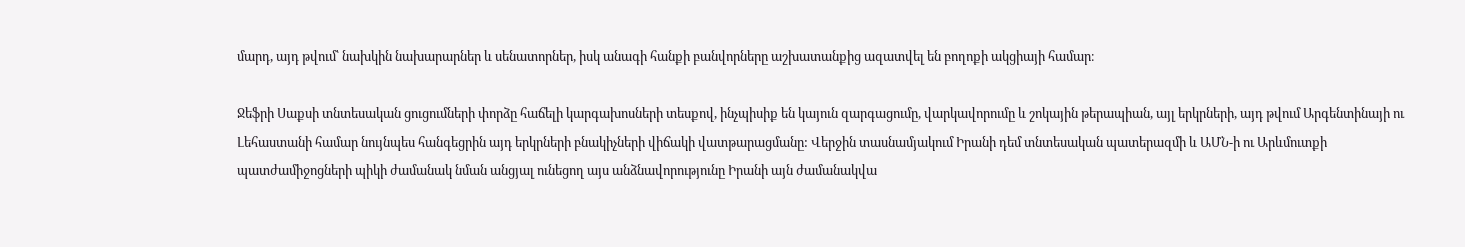մարդ, այդ թվում՝ նախկին նախարարներ և սենատորներ, իսկ անագի հանքի բանվորները աշխատանքից ազատվել են բողոքի ակցիայի համար։

Ջեֆրի Սաքսի տնտեսական ցուցումների փորձը հաճելի կարգախոսների տեսքով, ինչպիսիք են կայուն զարգացումը, վարկավորումը և շոկային թերապիան, այլ երկրների, այդ թվում Արգենտինայի ու Լեհաստանի համար նույնպես հանգեցրին այդ երկրների բնակիչների վիճակի վատթարացմանը: Վերջին տասնամյակում Իրանի դեմ տնտեսական պատերազմի և ԱՄՆ-ի ու Արևմուտքի պատժամիջոցների պիկի ժամանակ նման անցյալ ունեցող այս անձնավորությունը Իրանի այն ժամանակվա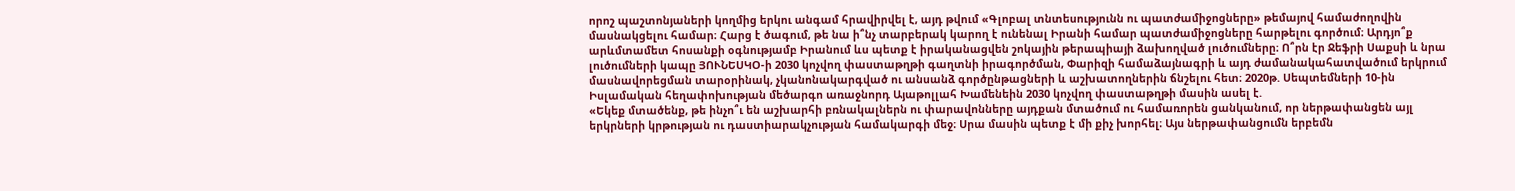որոշ պաշտոնյաների կողմից երկու անգամ հրավիրվել է, այդ թվում «Գլոբալ տնտեսությունն ու պատժամիջոցները» թեմայով համաժողովին մասնակցելու համար։ Հարց է ծագում, թե նա ի՞նչ տարբերակ կարող է ունենալ Իրանի համար պատժամիջոցները հարթելու գործում։ Արդյո՞ք արևմտամետ հոսանքի օգնությամբ Իրանում ևս պետք է իրականացվեն շոկային թերապիայի ձախողված լուծումները։ Ո՞րն էր Ջեֆրի Սաքսի և նրա լուծումների կապը ՅՈՒՆԵՍԿՕ-ի 2030 կոչվող փաստաթղթի գաղտնի իրագործման, Փարիզի համաձայնագրի և այդ ժամանակահատվածում երկրում մասնավորեցման տարօրինակ, չկանոնակարգված ու անսանձ գործընթացների և աշխատողներին ճնշելու հետ։ 2020թ. Սեպտեմների 10-ին  Իսլամական հեղափոխության մեծարգո առաջնորդ Այաթոլլահ Խամենեին 2030 կոչվող փաստաթղթի մասին ասել է.
«Եկեք մտածենք, թե ինչո՞ւ են աշխարհի բռնակալներն ու փարավոնները այդքան մտածում ու համառորեն ցանկանում, որ ներթափանցեն այլ երկրների կրթության ու դաստիարակչության համակարգի մեջ։ Սրա մասին պետք է մի քիչ խորհել։ Այս ներթափանցումն երբեմն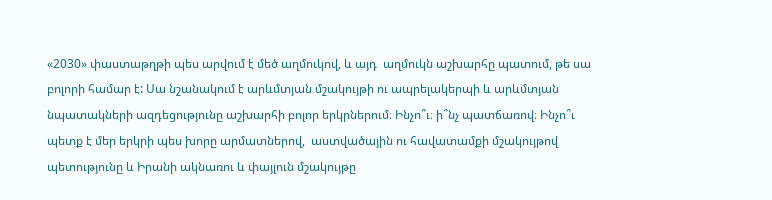«2030» փաստաթղթի պես արվում է մեծ աղմուկով, և այդ  աղմուկն աշխարհը պատում, թե սա բոլորի համար է: Սա նշանակում է արևմտյան մշակույթի ու ապրելակերպի և արևմտյան նպատակների ազդեցությունը աշխարհի բոլոր երկրներում։ Ինչո՞ւ։ ի՞նչ պատճառով։ Ինչո՞ւ պետք է մեր երկրի պես խորը արմատներով,  աստվածային ու հավատամքի մշակույթով պետությունը և Իրանի ակնառու և փայլուն մշակույթը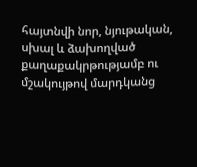հայտնվի նոր, նյութական, սխալ և ձախողված քաղաքակրթությամբ ու մշակույթով մարդկանց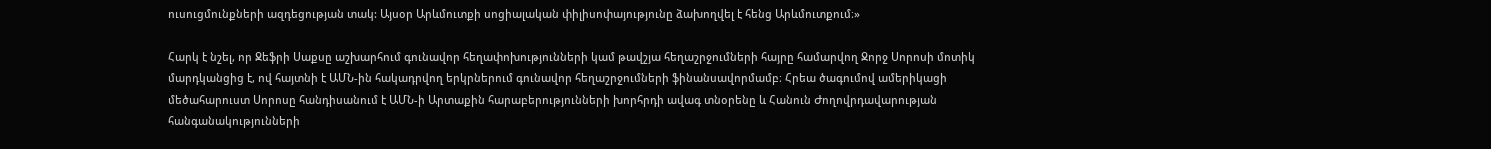ուսուցմունքների ազդեցության տակ: Այսօր Արևմուտքի սոցիալական փիլիսոփայությունը ձախողվել է հենց Արևմուտքում։»

Հարկ է նշել, որ Ջեֆրի Սաքսը աշխարհում գունավոր հեղափոխությունների կամ թավշյա հեղաշրջումների հայրը համարվող Ջորջ Սորոսի մոտիկ մարդկանցից է, ով հայտնի է ԱՄՆ-ին հակադրվող երկրներում գունավոր հեղաշրջումների ֆինանսավորմամբ։ Հրեա ծագումով ամերիկացի մեծահարուստ Սորոսը հանդիսանում է ԱՄՆ-ի Արտաքին հարաբերությունների խորհրդի ավագ տնօրենը և Հանուն Ժողովրդավարության հանգանակությունների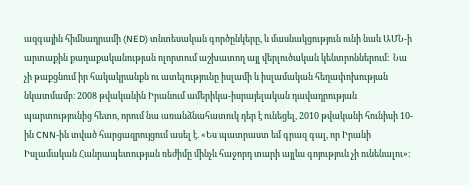ազգային հիմնադրամի (NED) տնտեսական գործընկերը, և մասնակցություն ունի նաև ԱՄՆ-ի արտաքին քաղաքականության ոլորտում աշխատող այլ վերլուծական կենտրոններում։  Նա չի թաքցնում իր հակակրանքն ու ատելությունը իսլամի և իսլամական հեղափոխության նկատմամբ։ 2008 թվականին Իրանում ամերիկա-իսրայելական դավադրության պարտությունից հետո, որում նա առանձնահատուկ դեր է ունեցել, 2010 թվականի հունիսի 10-ին CNN-ին տված հարցազրույցում ասել է. «Ես պատրաստ եմ գրազ գալ, որ Իրանի Իսլամական Հանրապետության ռեժիմը մինչև հաջորդ տարի այլևս գոյություն չի ունենալու»։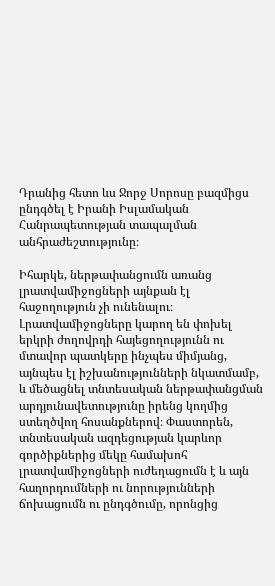Դրանից հետո ևս Ջորջ Սորոսը բազմիցս ընդգծել է Իրանի Իսլամական Հանրապետության տապալման անհրաժեշտությունը։

Իհարկե, ներթափանցումն առանց լրատվամիջոցների այնքան էլ հաջողություն չի ունենալու։ Լրատվամիջոցները կարող են փոխել երկրի ժողովրդի հայեցողությունն ու մտավոր պատկերը ինչպես միմյանց, այնպես էլ իշխանությունների նկատմամբ, և մեծացնել տնտեսական ներթափանցման արդյունավետությունը իրենց կողմից ստեղծվող հոսանքներով։ Փաստորեն, տնտեսական ազդեցության կարևոր գործիքներից մեկը համախոհ լրատվամիջոցների ուժեղացումն է և այն հաղորդումների ու նորությունների ճոխացումն ու ընդգծումը, որոնցից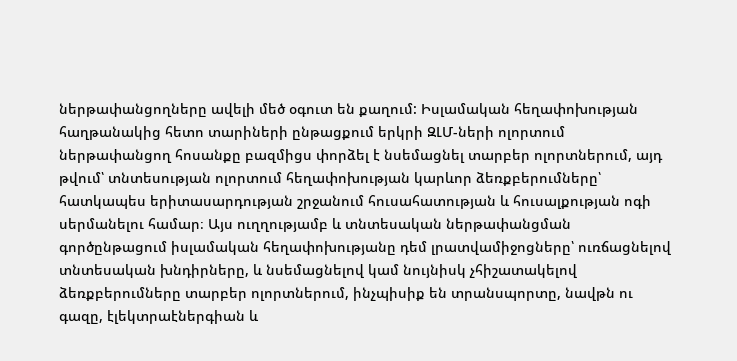ներթափանցողները ավելի մեծ օգուտ են քաղում: Իսլամական հեղափոխության հաղթանակից հետո տարիների ընթացքում երկրի ԶԼՄ-ների ոլորտում ներթափանցող հոսանքը բազմիցս փորձել է նսեմացնել տարբեր ոլորտներում, այդ թվում՝ տնտեսության ոլորտում հեղափոխության կարևոր ձեռքբերումները՝ հատկապես երիտասարդության շրջանում հուսահատության և հուսալքության ոգի սերմանելու համար։ Այս ուղղությամբ և տնտեսական ներթափանցման գործընթացում իսլամական հեղափոխությանը դեմ լրատվամիջոցները՝ ուռճացնելով տնտեսական խնդիրները, և նսեմացնելով կամ նույնիսկ չհիշատակելով ձեռքբերումները տարբեր ոլորտներում, ինչպիսիք են տրանսպորտը, նավթն ու գազը, էլեկտրաէներգիան և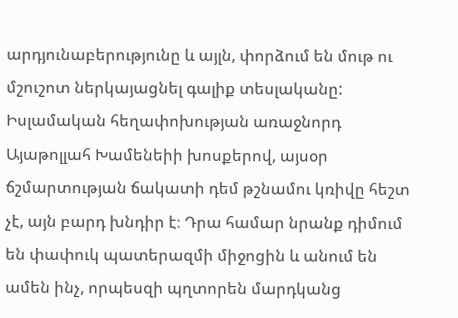արդյունաբերությունը և այլն, փորձում են մութ ու մշուշոտ ներկայացնել գալիք տեսլականը: Իսլամական հեղափոխության առաջնորդ Այաթոլլահ Խամենեիի խոսքերով, այսօր ճշմարտության ճակատի դեմ թշնամու կռիվը հեշտ չէ, այն բարդ խնդիր է։ Դրա համար նրանք դիմում են փափուկ պատերազմի միջոցին և անում են ամեն ինչ, որպեսզի պղտորեն մարդկանց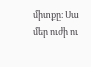միտքը։ Սա մեր ուժի ու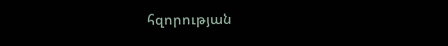հզորության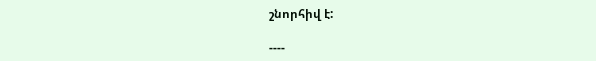շնորհիվ է:

----